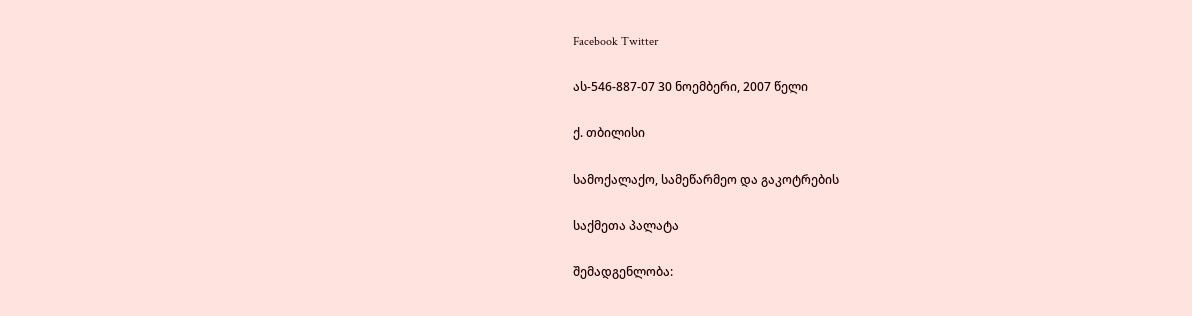Facebook Twitter

ას-546-887-07 30 ნოემბერი, 2007 წელი

ქ. თბილისი

სამოქალაქო, სამეწარმეო და გაკოტრების

საქმეთა პალატა

შემადგენლობა: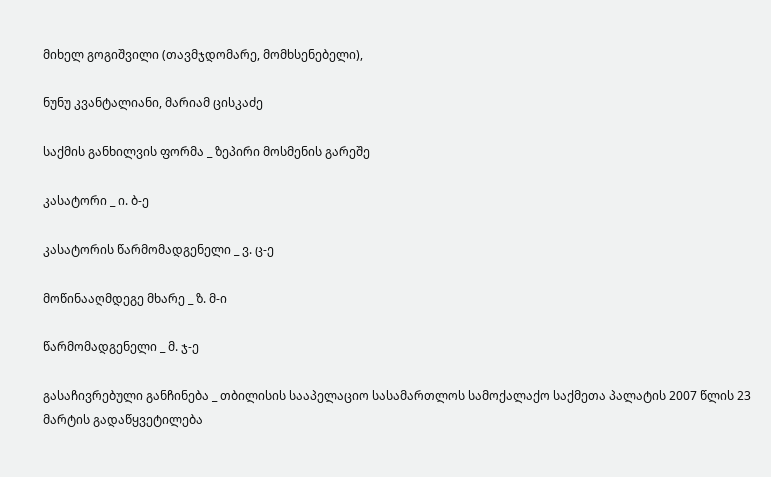მიხელ გოგიშვილი (თავმჯდომარე, მომხსენებელი),

ნუნუ კვანტალიანი, მარიამ ცისკაძე

საქმის განხილვის ფორმა _ ზეპირი მოსმენის გარეშე

კასატორი _ ი. ბ-ე

კასატორის წარმომადგენელი _ ვ. ც-ე

მოწინააღმდეგე მხარე _ ზ. მ-ი

წარმომადგენელი _ მ. ჯ-ე

გასაჩივრებული განჩინება _ თბილისის სააპელაციო სასამართლოს სამოქალაქო საქმეთა პალატის 2007 წლის 23 მარტის გადაწყვეტილება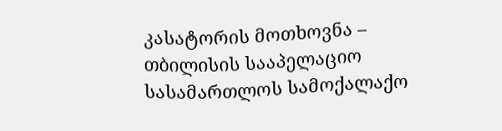კასატორის მოთხოვნა – თბილისის სააპელაციო სასამართლოს სამოქალაქო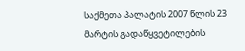საქმეთა პალატის 2007 წლის 23 მარტის გადაწყვეტილების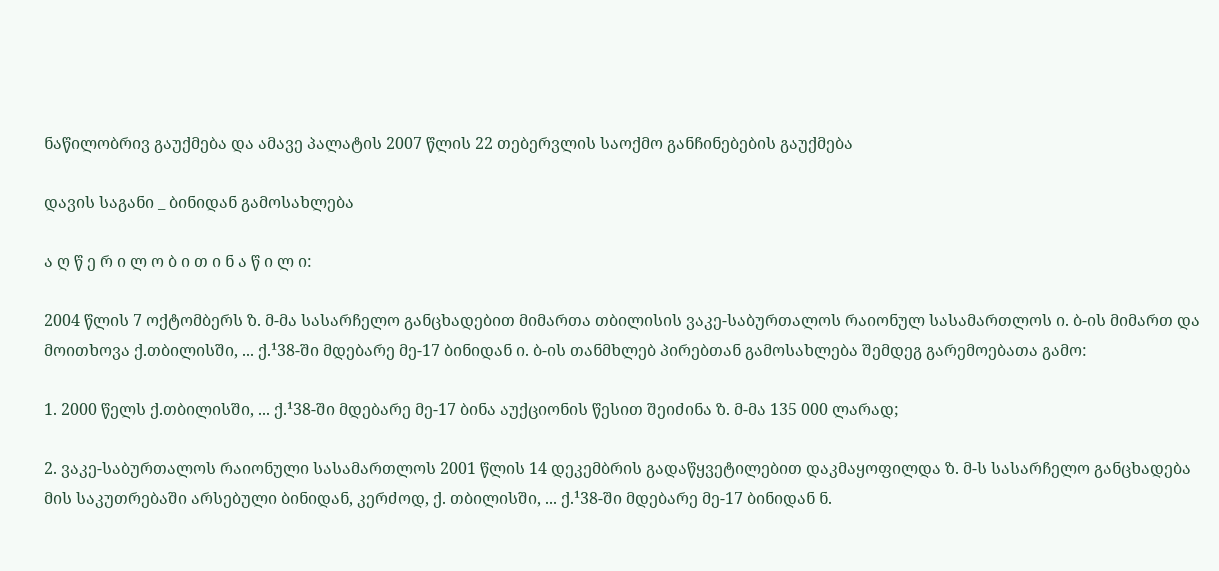ნაწილობრივ გაუქმება და ამავე პალატის 2007 წლის 22 თებერვლის საოქმო განჩინებების გაუქმება

დავის საგანი _ ბინიდან გამოსახლება

ა ღ წ ე რ ი ლ ო ბ ი თ ი ნ ა წ ი ლ ი:

2004 წლის 7 ოქტომბერს ზ. მ-მა სასარჩელო განცხადებით მიმართა თბილისის ვაკე-საბურთალოს რაიონულ სასამართლოს ი. ბ-ის მიმართ და მოითხოვა ქ.თბილისში, ... ქ.¹38-ში მდებარე მე-17 ბინიდან ი. ბ-ის თანმხლებ პირებთან გამოსახლება შემდეგ გარემოებათა გამო:

1. 2000 წელს ქ.თბილისში, ... ქ.¹38-ში მდებარე მე-17 ბინა აუქციონის წესით შეიძინა ზ. მ-მა 135 000 ლარად;

2. ვაკე-საბურთალოს რაიონული სასამართლოს 2001 წლის 14 დეკემბრის გადაწყვეტილებით დაკმაყოფილდა ზ. მ-ს სასარჩელო განცხადება მის საკუთრებაში არსებული ბინიდან, კერძოდ, ქ. თბილისში, ... ქ.¹38-ში მდებარე მე-17 ბინიდან ნ.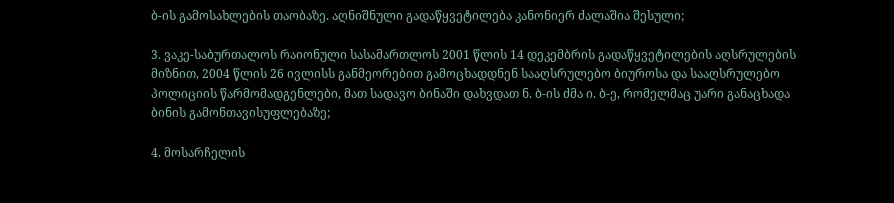ბ-ის გამოსახლების თაობაზე. აღნიშნული გადაწყვეტილება კანონიერ ძალაშია შესული;

3. ვაკე-საბურთალოს რაიონული სასამართლოს 2001 წლის 14 დეკემბრის გადაწყვეტილების აღსრულების მიზნით, 2004 წლის 26 ივლისს განმეორებით გამოცხადდნენ სააღსრულებო ბიუროსა და სააღსრულებო პოლიციის წარმომადგენლები, მათ სადავო ბინაში დახვდათ ნ. ბ-ის ძმა ი. ბ-ე, რომელმაც უარი განაცხადა ბინის გამონთავისუფლებაზე;

4. მოსარჩელის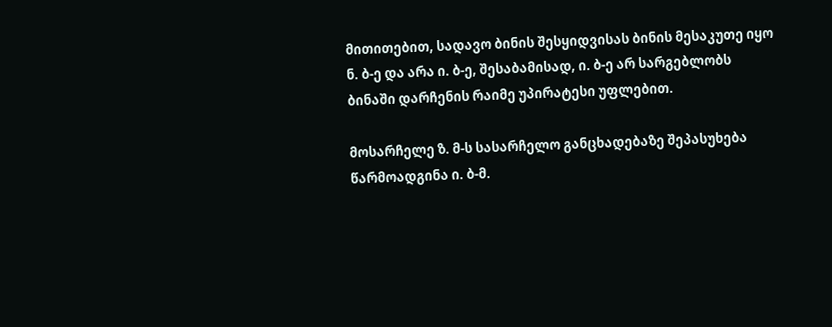მითითებით, სადავო ბინის შესყიდვისას ბინის მესაკუთე იყო ნ. ბ-ე და არა ი. ბ-ე, შესაბამისად, ი. ბ-ე არ სარგებლობს ბინაში დარჩენის რაიმე უპირატესი უფლებით.

მოსარჩელე ზ. მ-ს სასარჩელო განცხადებაზე შეპასუხება წარმოადგინა ი. ბ-მ.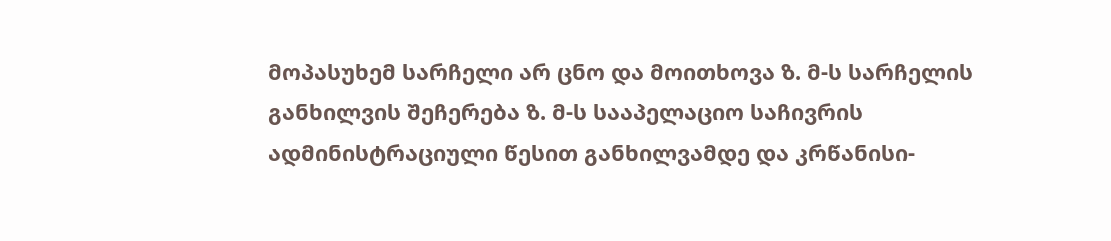მოპასუხემ სარჩელი არ ცნო და მოითხოვა ზ. მ-ს სარჩელის განხილვის შეჩერება ზ. მ-ს სააპელაციო საჩივრის ადმინისტრაციული წესით განხილვამდე და კრწანისი-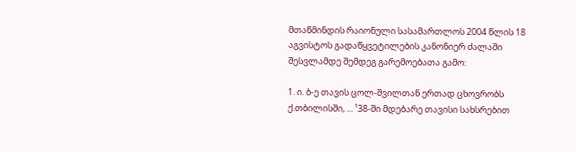მთაწმინდის რაიონული სასამართლოს 2004 წლის 18 აგვისტოს გადაწყვეტილების კანონიერ ძალაში შესვლამდე შემდეგ გარემოებათა გამო:

1. ი. ბ-ე თავის ცოლ-შვილთან ერთად ცხოვრობს ქ.თბილისში, ... ¹38-ში მდებარე თავისი სახსრებით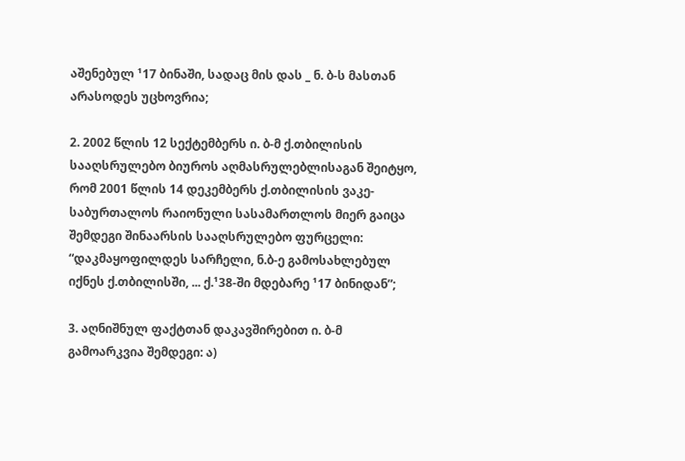აშენებულ ¹17 ბინაში, სადაც მის დას _ ნ. ბ-ს მასთან არასოდეს უცხოვრია;

2. 2002 წლის 12 სექტემბერს ი. ბ-მ ქ.თბილისის სააღსრულებო ბიუროს აღმასრულებლისაგან შეიტყო, რომ 2001 წლის 14 დეკემბერს ქ.თბილისის ვაკე-საბურთალოს რაიონული სასამართლოს მიერ გაიცა შემდეგი შინაარსის სააღსრულებო ფურცელი: “დაკმაყოფილდეს სარჩელი, ნ.ბ-ე გამოსახლებულ იქნეს ქ.თბილისში, ... ქ.¹38-ში მდებარე ¹17 ბინიდან”;

3. აღნიშნულ ფაქტთან დაკავშირებით ი. ბ-მ გამოარკვია შემდეგი: ა)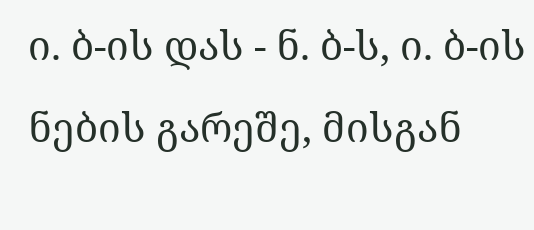ი. ბ-ის დას - ნ. ბ-ს, ი. ბ-ის ნების გარეშე, მისგან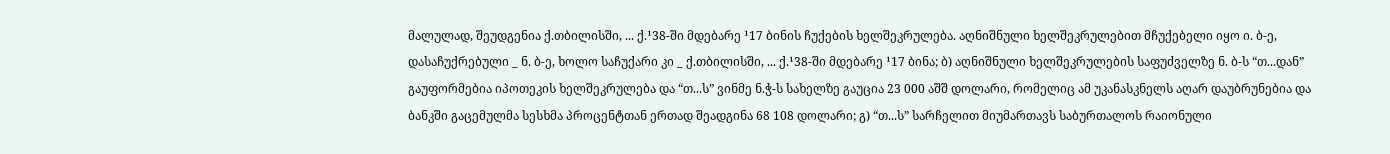მალულად, შეუდგენია ქ.თბილისში, ... ქ.¹38-ში მდებარე ¹17 ბინის ჩუქების ხელშეკრულება. აღნიშნული ხელშეკრულებით მჩუქებელი იყო ი. ბ-ე, დასაჩუქრებული _ ნ. ბ-ე, ხოლო საჩუქარი კი _ ქ.თბილისში, ... ქ.¹38-ში მდებარე ¹17 ბინა; ბ) აღნიშნული ხელშეკრულების საფუძველზე ნ. ბ-ს “თ...დან” გაუფორმებია იპოთეკის ხელშეკრულება და “თ...ს” ვინმე ნ.ჭ-ს სახელზე გაუცია 23 000 აშშ დოლარი, რომელიც ამ უკანასკნელს აღარ დაუბრუნებია და ბანკში გაცემულმა სესხმა პროცენტთან ერთად შეადგინა 68 108 დოლარი; გ) “თ...ს” სარჩელით მიუმართავს საბურთალოს რაიონული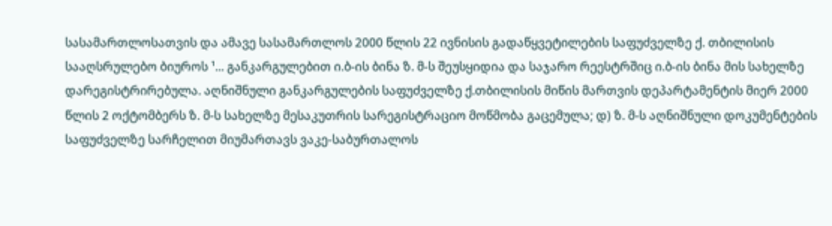სასამართლოსათვის და ამავე სასამართლოს 2000 წლის 22 ივნისის გადაწყვეტილების საფუძველზე ქ. თბილისის სააღსრულებო ბიუროს ¹... განკარგულებით ი.ბ-ის ბინა ზ. მ-ს შეუსყიდია და საჯარო რეესტრშიც ი.ბ-ის ბინა მის სახელზე დარეგისტრირებულა. აღნიშნული განკარგულების საფუძველზე ქ.თბილისის მიწის მართვის დეპარტამენტის მიერ 2000 წლის 2 ოქტომბერს ზ. მ-ს სახელზე მესაკუთრის სარეგისტრაციო მოწმობა გაცემულა; დ) ზ. მ-ს აღნიშნული დოკუმენტების საფუძველზე სარჩელით მიუმართავს ვაკე-საბურთალოს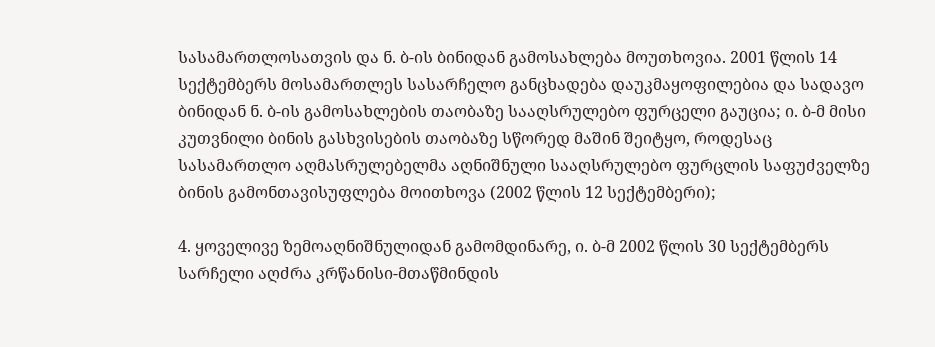სასამართლოსათვის და ნ. ბ-ის ბინიდან გამოსახლება მოუთხოვია. 2001 წლის 14 სექტემბერს მოსამართლეს სასარჩელო განცხადება დაუკმაყოფილებია და სადავო ბინიდან ნ. ბ-ის გამოსახლების თაობაზე სააღსრულებო ფურცელი გაუცია; ი. ბ-მ მისი კუთვნილი ბინის გასხვისების თაობაზე სწორედ მაშინ შეიტყო, როდესაც სასამართლო აღმასრულებელმა აღნიშნული სააღსრულებო ფურცლის საფუძველზე ბინის გამონთავისუფლება მოითხოვა (2002 წლის 12 სექტემბერი);

4. ყოველივე ზემოაღნიშნულიდან გამომდინარე, ი. ბ-მ 2002 წლის 30 სექტემბერს სარჩელი აღძრა კრწანისი-მთაწმინდის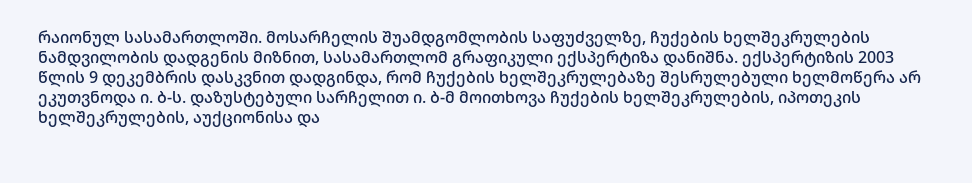რაიონულ სასამართლოში. მოსარჩელის შუამდგომლობის საფუძველზე, ჩუქების ხელშეკრულების ნამდვილობის დადგენის მიზნით, სასამართლომ გრაფიკული ექსპერტიზა დანიშნა. ექსპერტიზის 2003 წლის 9 დეკემბრის დასკვნით დადგინდა, რომ ჩუქების ხელშეკრულებაზე შესრულებული ხელმოწერა არ ეკუთვნოდა ი. ბ-ს. დაზუსტებული სარჩელით ი. ბ-მ მოითხოვა ჩუქების ხელშეკრულების, იპოთეკის ხელშეკრულების, აუქციონისა და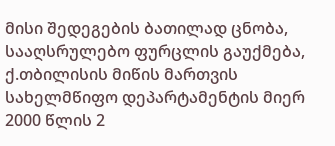მისი შედეგების ბათილად ცნობა, სააღსრულებო ფურცლის გაუქმება, ქ.თბილისის მიწის მართვის სახელმწიფო დეპარტამენტის მიერ 2000 წლის 2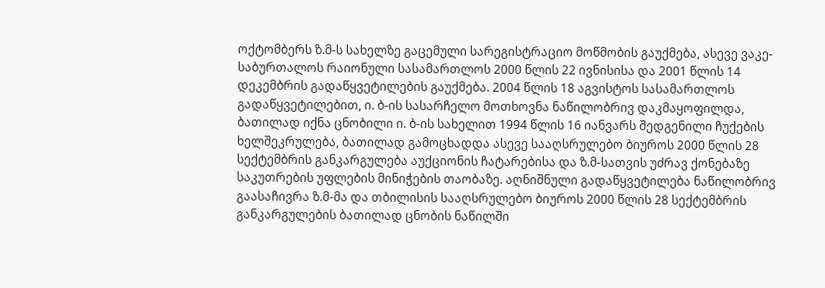ოქტომბერს ზ.მ-ს სახელზე გაცემული სარეგისტრაციო მოწმობის გაუქმება, ასევე ვაკე-საბურთალოს რაიონული სასამართლოს 2000 წლის 22 ივნისისა და 2001 წლის 14 დეკემბრის გადაწყვეტილების გაუქმება. 2004 წლის 18 აგვისტოს სასამართლოს გადაწყვეტილებით, ი. ბ-ის სასარჩელო მოთხოვნა ნაწილობრივ დაკმაყოფილდა, ბათილად იქნა ცნობილი ი. ბ-ის სახელით 1994 წლის 16 იანვარს შედგენილი ჩუქების ხელშეკრულება, ბათილად გამოცხადდა ასევე სააღსრულებო ბიუროს 2000 წლის 28 სექტემბრის განკარგულება აუქციონის ჩატარებისა და ზ.მ-სათვის უძრავ ქონებაზე საკუთრების უფლების მინიჭების თაობაზე. აღნიშნული გადაწყვეტილება ნაწილობრივ გაასაჩივრა ზ.მ-მა და თბილისის სააღსრულებო ბიუროს 2000 წლის 28 სექტემბრის განკარგულების ბათილად ცნობის ნაწილში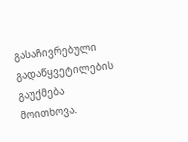გასაჩივრებული გადაწყვეტილების გაუქმება მოითხოვა.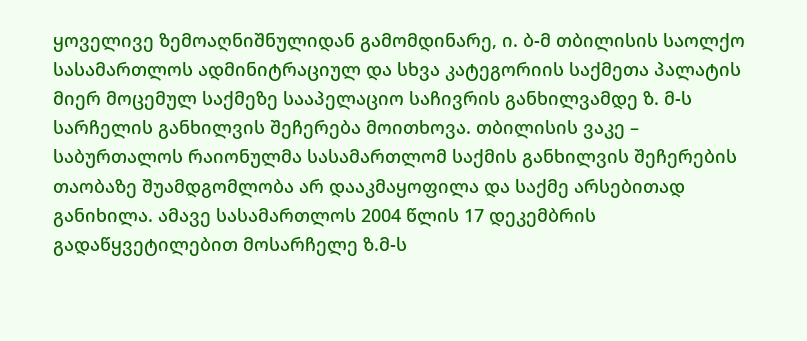ყოველივე ზემოაღნიშნულიდან გამომდინარე, ი. ბ-მ თბილისის საოლქო სასამართლოს ადმინიტრაციულ და სხვა კატეგორიის საქმეთა პალატის მიერ მოცემულ საქმეზე სააპელაციო საჩივრის განხილვამდე ზ. მ-ს სარჩელის განხილვის შეჩერება მოითხოვა. თბილისის ვაკე – საბურთალოს რაიონულმა სასამართლომ საქმის განხილვის შეჩერების თაობაზე შუამდგომლობა არ დააკმაყოფილა და საქმე არსებითად განიხილა. ამავე სასამართლოს 2004 წლის 17 დეკემბრის გადაწყვეტილებით მოსარჩელე ზ.მ-ს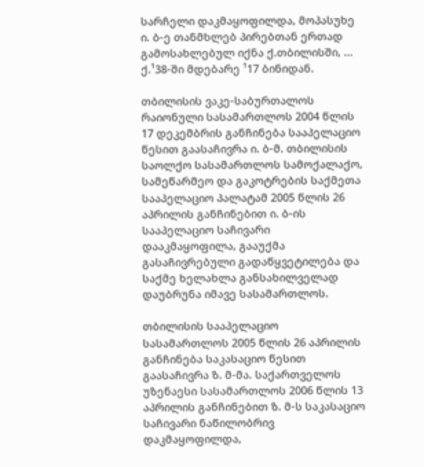სარჩელი დაკმაყოფილდა, მოპასუხე ი. ბ-ე თანმხლებ პირებთან ერთად გამოსახლებულ იქნა ქ.თბილისში, ... ქ.¹38-ში მდებარე ¹17 ბინიდან.

თბილისის ვაკე-საბურთალოს რაიონული სასამართლოს 2004 წლის 17 დეკემბრის განჩინება სააპელაციო წესით გაასაჩივრა ი. ბ-მ. თბილისის საოლქო სასამართლოს სამოქალაქო, სამეწარმეო და გაკოტრების საქმეთა სააპელაციო პალატამ 2005 წლის 26 აპრილის განჩინებით ი. ბ-ის სააპელაციო საჩივარი დააკმაყოფილა, გააუქმა გასაჩივრებული გადაწყვეტილება და საქმე ხელახლა განსახილველად დაუბრუნა იმავე სასამართლოს.

თბილისის სააპელაციო სასამართლოს 2005 წლის 26 აპრილის განჩინება საკასაციო წესით გაასაჩივრა ზ. მ-მა. საქართველოს უზენაესი სასამართლოს 2006 წლის 13 აპრილის განჩინებით ზ. მ-ს საკასაციო საჩივარი ნაწილობრივ დაკმაყოფილდა,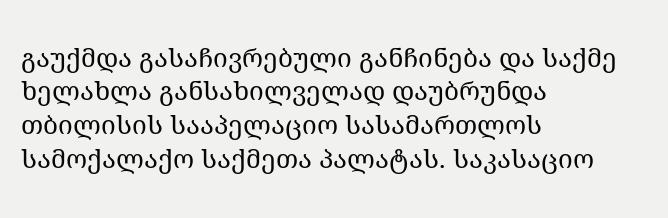გაუქმდა გასაჩივრებული განჩინება და საქმე ხელახლა განსახილველად დაუბრუნდა თბილისის სააპელაციო სასამართლოს სამოქალაქო საქმეთა პალატას. საკასაციო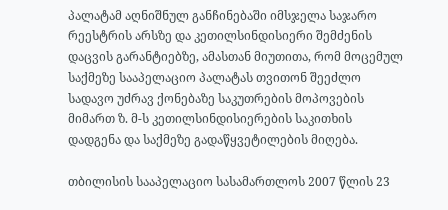პალატამ აღნიშნულ განჩინებაში იმსჯელა საჯარო რეესტრის არსზე და კეთილსინდისიერი შემძენის დაცვის გარანტიებზე, ამასთან მიუთითა, რომ მოცემულ საქმეზე სააპელაციო პალატას თვითონ შეეძლო სადავო უძრავ ქონებაზე საკუთრების მოპოვების მიმართ ზ. მ-ს კეთილსინდისიერების საკითხის დადგენა და საქმეზე გადაწყვეტილების მიღება.

თბილისის სააპელაციო სასამართლოს 2007 წლის 23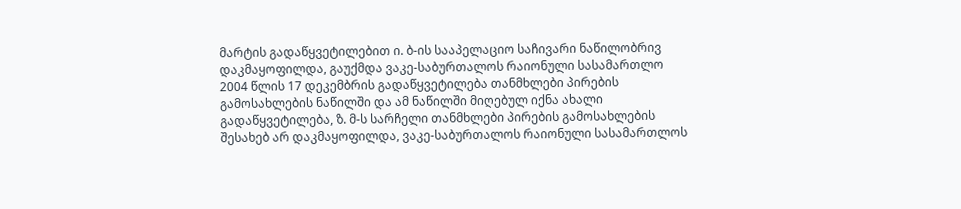მარტის გადაწყვეტილებით ი. ბ-ის სააპელაციო საჩივარი ნაწილობრივ დაკმაყოფილდა, გაუქმდა ვაკე-საბურთალოს რაიონული სასამართლო 2004 წლის 17 დეკემბრის გადაწყვეტილება თანმხლები პირების გამოსახლების ნაწილში და ამ ნაწილში მიღებულ იქნა ახალი გადაწყვეტილება, ზ. მ-ს სარჩელი თანმხლები პირების გამოსახლების შესახებ არ დაკმაყოფილდა, ვაკე-საბურთალოს რაიონული სასამართლოს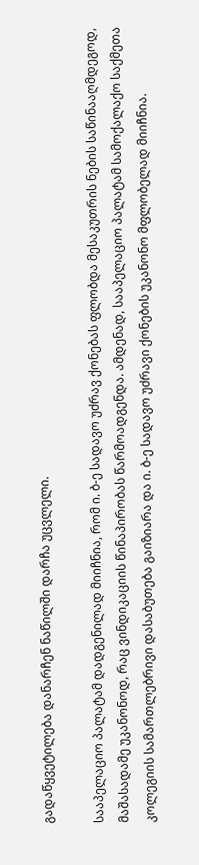გადაწყვეტილება დანარჩენ ნაწილში დარჩა უცვლელი.

სააპელაციო პალატამ დადგენილად მიიჩნია, რომ ი. ბ-ე სადავო უძრავ ქონებას ფლობდა მესაკუთრის ნების საწინააღმდეგოდ, მაშასადამე უკანონოდ, რაც ვინდიკაციის წინაპირობას წარმოადგენდა. ამდენად, სააპელაციო პალატამ სამოქალაქო საქმეთა კოლეგიის სამართლებრივი დასაბუთება გაიზიარა და ი. ბ-ე სადავო უძრავი ქონების უკანონო მფლობელად მიიჩნია.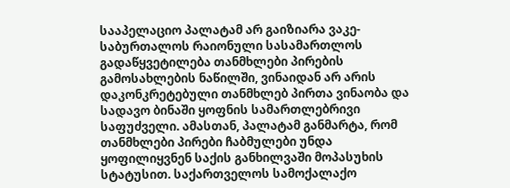სააპელაციო პალატამ არ გაიზიარა ვაკე- საბურთალოს რაიონული სასამართლოს გადაწყვეტილება თანმხლები პირების გამოსახლების ნაწილში, ვინაიდან არ არის დაკონკრეტებული თანმხლებ პირთა ვინაობა და სადავო ბინაში ყოფნის სამართლებრივი საფუძველი. ამასთან, პალატამ განმარტა, რომ თანმხლები პირები ჩაბმულები უნდა ყოფილიყვნენ საქის განხილვაში მოპასუხის სტატუსით. საქართველოს სამოქალაქო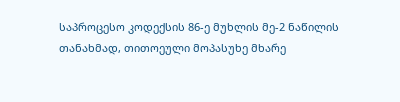საპროცესო კოდექსის 86-ე მუხლის მე-2 ნაწილის თანახმად, თითოეული მოპასუხე მხარე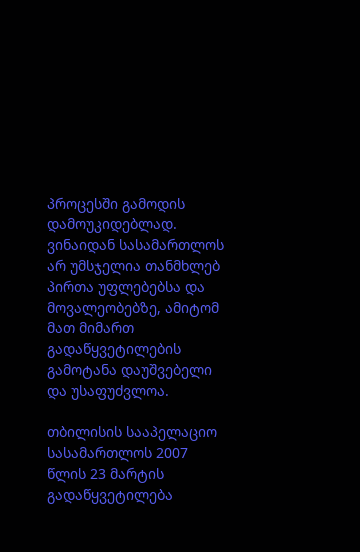პროცესში გამოდის დამოუკიდებლად. ვინაიდან სასამართლოს არ უმსჯელია თანმხლებ პირთა უფლებებსა და მოვალეობებზე, ამიტომ მათ მიმართ გადაწყვეტილების გამოტანა დაუშვებელი და უსაფუძვლოა.

თბილისის სააპელაციო სასამართლოს 2007 წლის 23 მარტის გადაწყვეტილება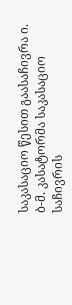საკასაციო წესით გაასაჩივრა ი. ბ-მ. კასატორმა საკასაციო საჩივრის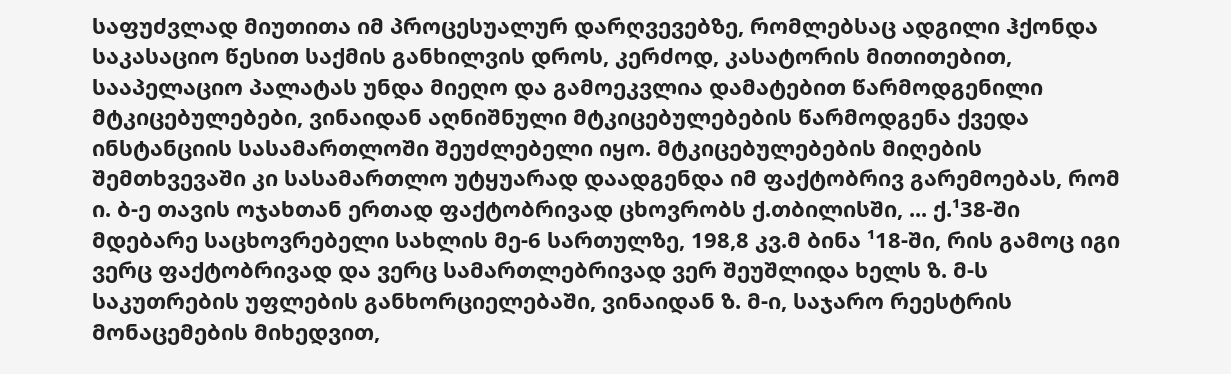საფუძვლად მიუთითა იმ პროცესუალურ დარღვევებზე, რომლებსაც ადგილი ჰქონდა საკასაციო წესით საქმის განხილვის დროს, კერძოდ, კასატორის მითითებით, სააპელაციო პალატას უნდა მიეღო და გამოეკვლია დამატებით წარმოდგენილი მტკიცებულებები, ვინაიდან აღნიშნული მტკიცებულებების წარმოდგენა ქვედა ინსტანციის სასამართლოში შეუძლებელი იყო. მტკიცებულებების მიღების შემთხვევაში კი სასამართლო უტყუარად დაადგენდა იმ ფაქტობრივ გარემოებას, რომ ი. ბ-ე თავის ოჯახთან ერთად ფაქტობრივად ცხოვრობს ქ.თბილისში, ... ქ.¹38-ში მდებარე საცხოვრებელი სახლის მე-6 სართულზე, 198,8 კვ.მ ბინა ¹18-ში, რის გამოც იგი ვერც ფაქტობრივად და ვერც სამართლებრივად ვერ შეუშლიდა ხელს ზ. მ-ს საკუთრების უფლების განხორციელებაში, ვინაიდან ზ. მ-ი, საჯარო რეესტრის მონაცემების მიხედვით,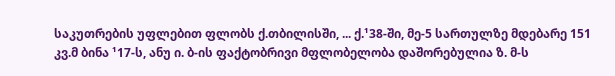საკუთრების უფლებით ფლობს ქ.თბილისში, ... ქ.¹38-ში, მე-5 სართულზე მდებარე 151 კვ.მ ბინა ¹17-ს, ანუ ი. ბ-ის ფაქტობრივი მფლობელობა დაშორებულია ზ. მ-ს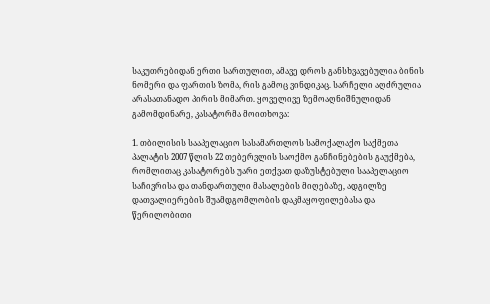საკუთრებიდან ერთი სართულით, ამავე დროს განსხვავებულია ბინის ნომერი და ფართის ზომა, რის გამოც ვინდიკაც. სარჩელი აღძრულია არასათანადო პირის მიმართ. ყოველივე ზემოაღნიშნულიდან გამომდინარე, კასატორმა მოითხოვა:

1. თბილისის სააპელაციო სასამართლოს სამოქალაქო საქმეთა პალატის 2007 წლის 22 თებერვლის საოქმო განჩინებების გაუქმება, რომლითაც კასატორებს უარი ეთქვათ დაზუსტებული სააპელაციო საჩივრისა და თანდართული მასალების მიღებაზე, ადგილზე დათვალიერების შუამდგომლობის დაკმაყოფილებასა და წერილობითი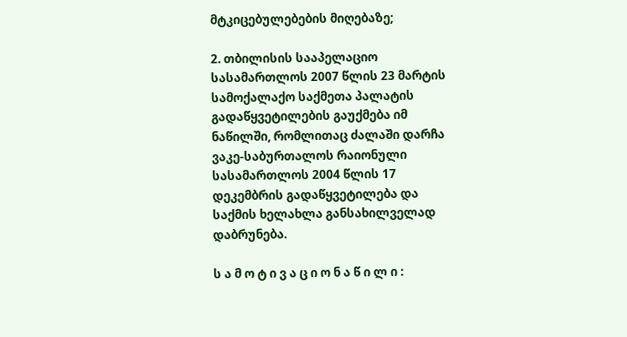მტკიცებულებების მიღებაზე;

2. თბილისის სააპელაციო სასამართლოს 2007 წლის 23 მარტის სამოქალაქო საქმეთა პალატის გადაწყვეტილების გაუქმება იმ ნაწილში, რომლითაც ძალაში დარჩა ვაკე-საბურთალოს რაიონული სასამართლოს 2004 წლის 17 დეკემბრის გადაწყვეტილება და საქმის ხელახლა განსახილველად დაბრუნება.

ს ა მ ო ტ ი ვ ა ც ი ო ნ ა წ ი ლ ი :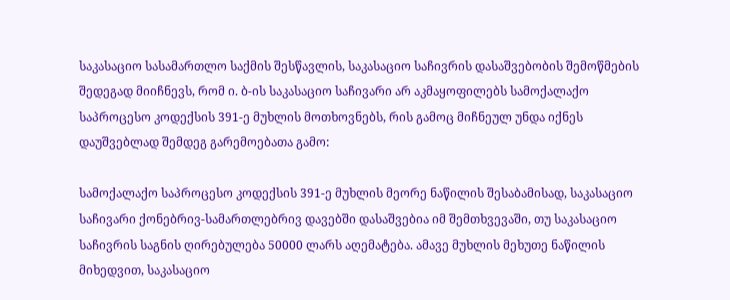საკასაციო სასამართლო საქმის შესწავლის, საკასაციო საჩივრის დასაშვებობის შემოწმების შედეგად მიიჩნევს, რომ ი. ბ-ის საკასაციო საჩივარი არ აკმაყოფილებს სამოქალაქო საპროცესო კოდექსის 391-ე მუხლის მოთხოვნებს, რის გამოც მიჩნეულ უნდა იქნეს დაუშვებლად შემდეგ გარემოებათა გამო:

სამოქალაქო საპროცესო კოდექსის 391-ე მუხლის მეორე ნაწილის შესაბამისად, საკასაციო საჩივარი ქონებრივ-სამართლებრივ დავებში დასაშვებია იმ შემთხვევაში, თუ საკასაციო საჩივრის საგნის ღირებულება 50000 ლარს აღემატება. ამავე მუხლის მეხუთე ნაწილის მიხედვით, საკასაციო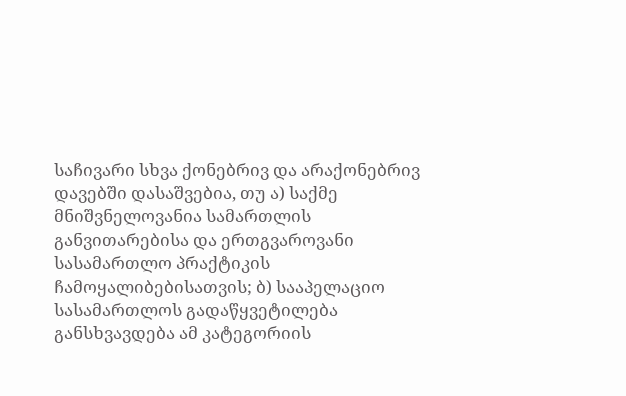საჩივარი სხვა ქონებრივ და არაქონებრივ დავებში დასაშვებია, თუ ა) საქმე მნიშვნელოვანია სამართლის განვითარებისა და ერთგვაროვანი სასამართლო პრაქტიკის ჩამოყალიბებისათვის; ბ) სააპელაციო სასამართლოს გადაწყვეტილება განსხვავდება ამ კატეგორიის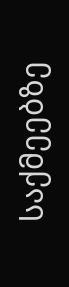საქმეებზე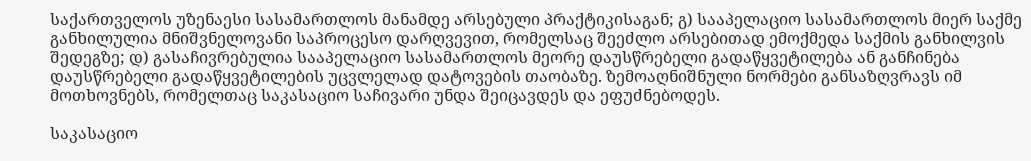საქართველოს უზენაესი სასამართლოს მანამდე არსებული პრაქტიკისაგან; გ) სააპელაციო სასამართლოს მიერ საქმე განხილულია მნიშვნელოვანი საპროცესო დარღვევით, რომელსაც შეეძლო არსებითად ემოქმედა საქმის განხილვის შედეგზე; დ) გასაჩივრებულია სააპელაციო სასამართლოს მეორე დაუსწრებელი გადაწყვეტილება ან განჩინება დაუსწრებელი გადაწყვეტილების უცვლელად დატოვების თაობაზე. ზემოაღნიშნული ნორმები განსაზღვრავს იმ მოთხოვნებს, რომელთაც საკასაციო საჩივარი უნდა შეიცავდეს და ეფუძნებოდეს.

საკასაციო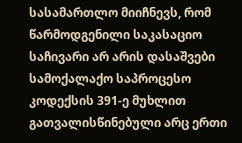სასამართლო მიიჩნევს, რომ წარმოდგენილი საკასაციო საჩივარი არ არის დასაშვები სამოქალაქო საპროცესო კოდექსის 391-ე მუხლით გათვალისწინებული არც ერთი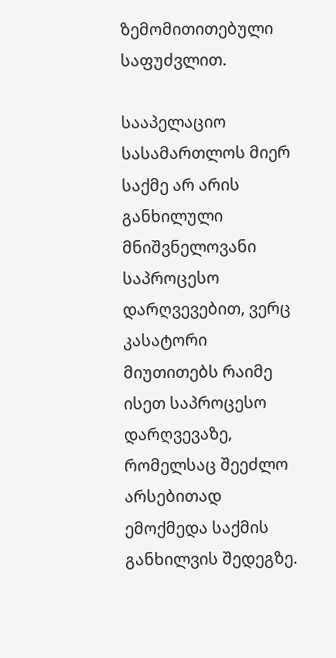ზემომითითებული საფუძვლით.

სააპელაციო სასამართლოს მიერ საქმე არ არის განხილული მნიშვნელოვანი საპროცესო დარღვევებით, ვერც კასატორი მიუთითებს რაიმე ისეთ საპროცესო დარღვევაზე, რომელსაც შეეძლო არსებითად ემოქმედა საქმის განხილვის შედეგზე.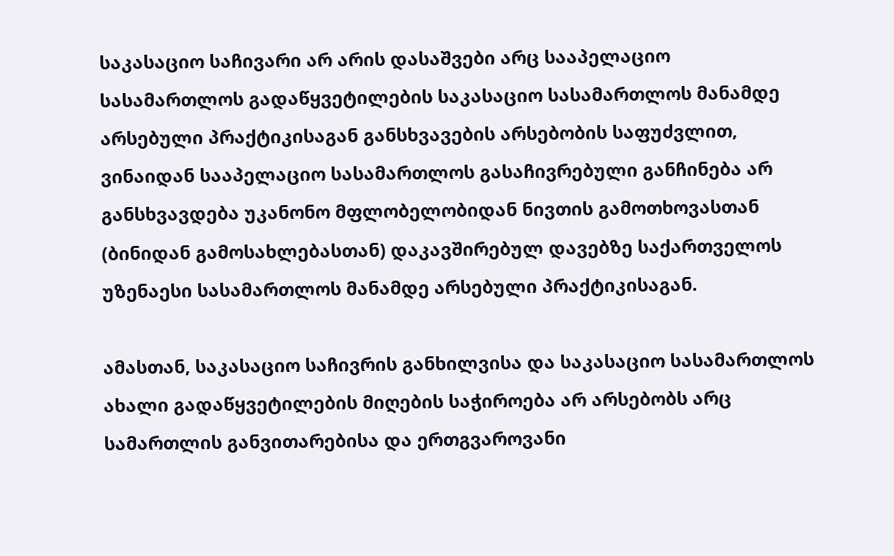საკასაციო საჩივარი არ არის დასაშვები არც სააპელაციო სასამართლოს გადაწყვეტილების საკასაციო სასამართლოს მანამდე არსებული პრაქტიკისაგან განსხვავების არსებობის საფუძვლით, ვინაიდან სააპელაციო სასამართლოს გასაჩივრებული განჩინება არ განსხვავდება უკანონო მფლობელობიდან ნივთის გამოთხოვასთან (ბინიდან გამოსახლებასთან) დაკავშირებულ დავებზე საქართველოს უზენაესი სასამართლოს მანამდე არსებული პრაქტიკისაგან.

ამასთან, საკასაციო საჩივრის განხილვისა და საკასაციო სასამართლოს ახალი გადაწყვეტილების მიღების საჭიროება არ არსებობს არც სამართლის განვითარებისა და ერთგვაროვანი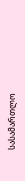სასამართლო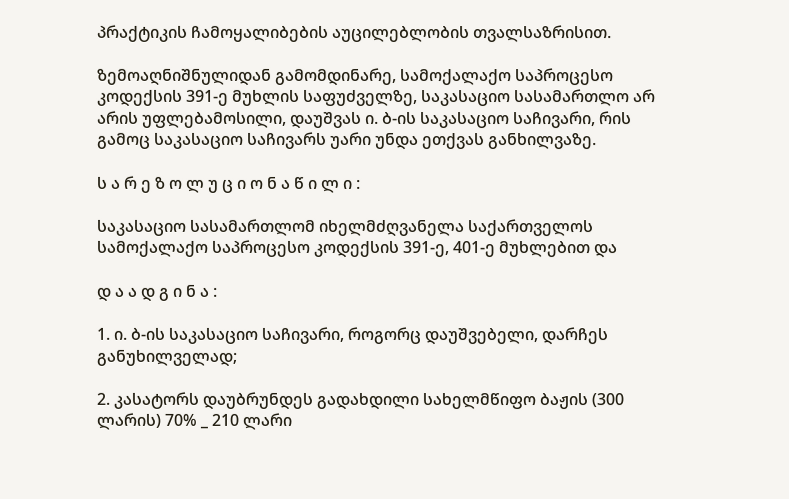პრაქტიკის ჩამოყალიბების აუცილებლობის თვალსაზრისით.

ზემოაღნიშნულიდან გამომდინარე, სამოქალაქო საპროცესო კოდექსის 391-ე მუხლის საფუძველზე, საკასაციო სასამართლო არ არის უფლებამოსილი, დაუშვას ი. ბ-ის საკასაციო საჩივარი, რის გამოც საკასაციო საჩივარს უარი უნდა ეთქვას განხილვაზე.

ს ა რ ე ზ ო ლ უ ც ი ო ნ ა წ ი ლ ი :

საკასაციო სასამართლომ იხელმძღვანელა საქართველოს სამოქალაქო საპროცესო კოდექსის 391-ე, 401-ე მუხლებით და

დ ა ა დ გ ი ნ ა :

1. ი. ბ-ის საკასაციო საჩივარი, როგორც დაუშვებელი, დარჩეს განუხილველად;

2. კასატორს დაუბრუნდეს გადახდილი სახელმწიფო ბაჟის (300 ლარის) 70% _ 210 ლარი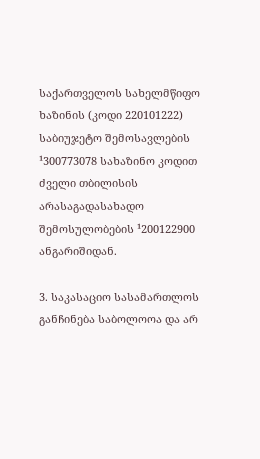საქართველოს სახელმწიფო ხაზინის (კოდი 220101222) საბიუჯეტო შემოსავლების ¹300773078 სახაზინო კოდით ძველი თბილისის არასაგადასახადო შემოსულობების ¹200122900 ანგარიშიდან.

3. საკასაციო სასამართლოს განჩინება საბოლოოა და არ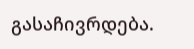გასაჩივრდება.